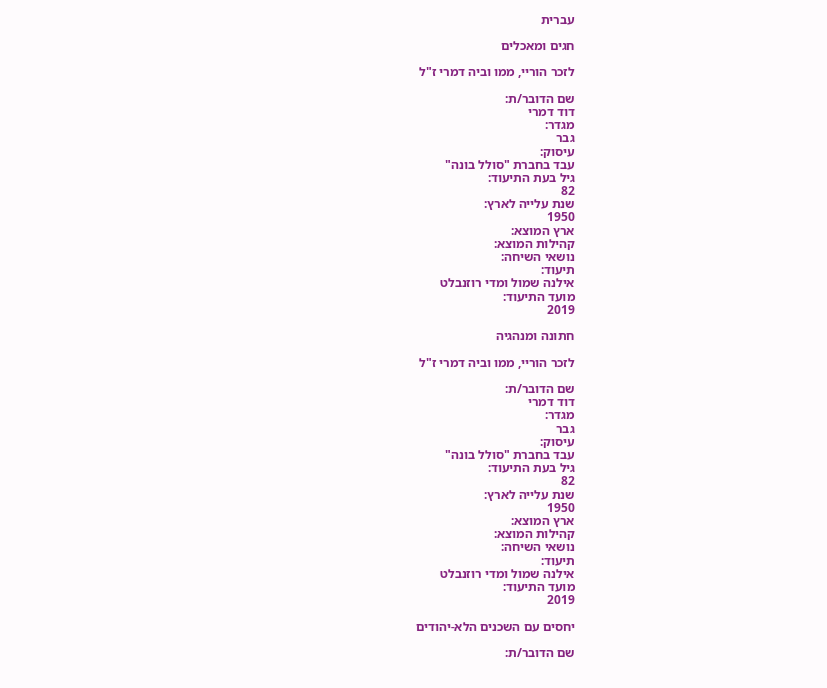עברית

חגים ומאכלים

לזכר הוריי, ממו וביה דמרי ז"ל

שם הדובר/ת:
דוד דמרי
מגדר:
גבר
עיסוק:
עבד בחברת "סולל בונה"
גיל בעת התיעוד:
82
שנת עלייה לארץ:
1950
ארץ המוצא:
קהילות המוצא:
נושאי השיחה:
תיעוד:
אילנה שמול ומדי רוזנבלט
מועד התיעוד:
2019

חתונה ומנהגיה

לזכר הוריי, ממו וביה דמרי ז"ל

שם הדובר/ת:
דוד דמרי
מגדר:
גבר
עיסוק:
עבד בחברת "סולל בונה"
גיל בעת התיעוד:
82
שנת עלייה לארץ:
1950
ארץ המוצא:
קהילות המוצא:
נושאי השיחה:
תיעוד:
אילנה שמול ומדי רוזנבלט
מועד התיעוד:
2019

יחסים עם השכנים הלא-יהודים

שם הדובר/ת: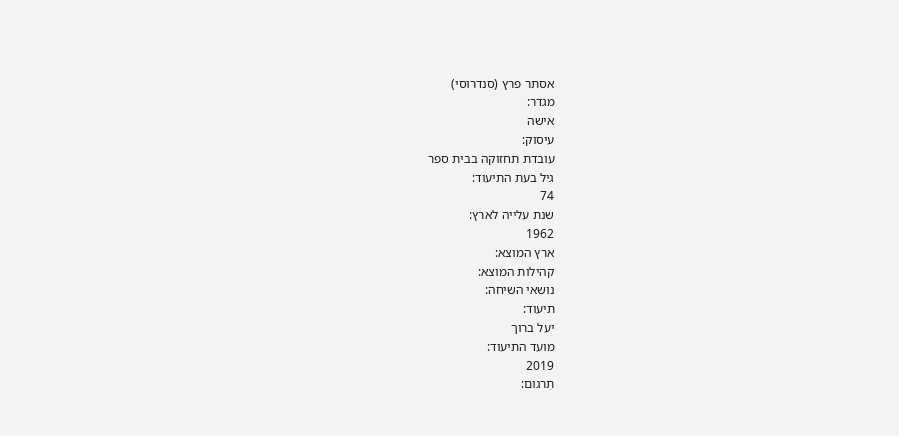אסתר פרץ (סנדרוסי)
מגדר:
אישה
עיסוק:
עובדת תחזוקה בבית ספר
גיל בעת התיעוד:
74
שנת עלייה לארץ:
1962
ארץ המוצא:
קהילות המוצא:
נושאי השיחה:
תיעוד:
יעל ברוך
מועד התיעוד:
2019
תִרגום: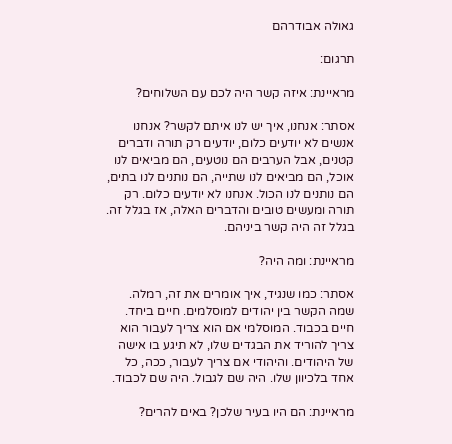גאולה אבודרהם

תרגום:

מראיינת: איזה קשר היה לכם עם השלוחים?

אסתר: אנחנו, איך יש לנו איתם לקשר? אנחנו אנשים לא יודעים כלום, יודעים רק תורה ודברים קטנים, אבל הערבים הם נוטעים, הם מביאים לנו אוכל, הם מביאים לנו שתייה, הם נותנים לנו בתים, הם נותנים לנו הכול. אנחנו לא יודעים כלום. רק תורה ומעשים טובים והדברים האלה, אז בגלל זה. בגלל זה היה קשר ביניהם.

מראיינת: ומה היה?

אסתר: כמו שנגיד, איך אומרים את זה, רמלה. שמה הקשר בין יהודים למוסלמים. חיים ביחד. חיים בכבוד. המוסלמי אם הוא צריך לעבור הוא צריך להוריד את הבגדים שלו, לא תיגע בו אישה של היהודים. והיהודי אם צריך לעבור, ככה, כל אחד בלכיוון שלו. היה שם לגבול. היה שם לכבוד.

מראיינת: הם היו בעיר שלכן? באים להרים?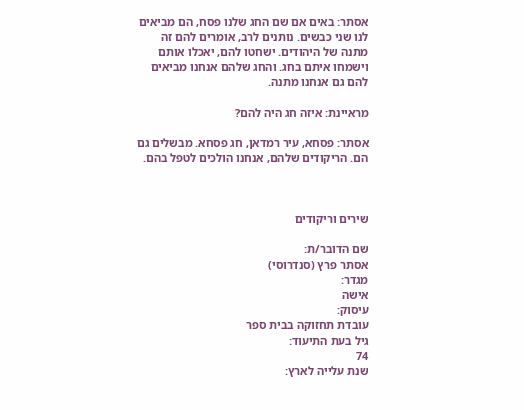אסתר: באים אם שם החג שלנו פסח, הם מביאים לנו שני כבשים. נותנים לרב, אומרים להם זה מתנה של היהודים. ישחטו להם, יאכלו אותם וישמחו איתם בחג. והחג שלהם אנחנו מביאים להם גם אנחנו מתנה.

מראיינת: איזה חג היה להם?

אסתר: פסחא, עיר רמדאן, חג פסחא. מבשלים גם הם. הריקודים שלהם, אנחנו הולכים לטפל בהם.



שירים וריקודים

שם הדובר/ת:
אסתר פרץ (סנדרוסי)
מגדר:
אישה
עיסוק:
עובדת תחזוקה בבית ספר
גיל בעת התיעוד:
74
שנת עלייה לארץ: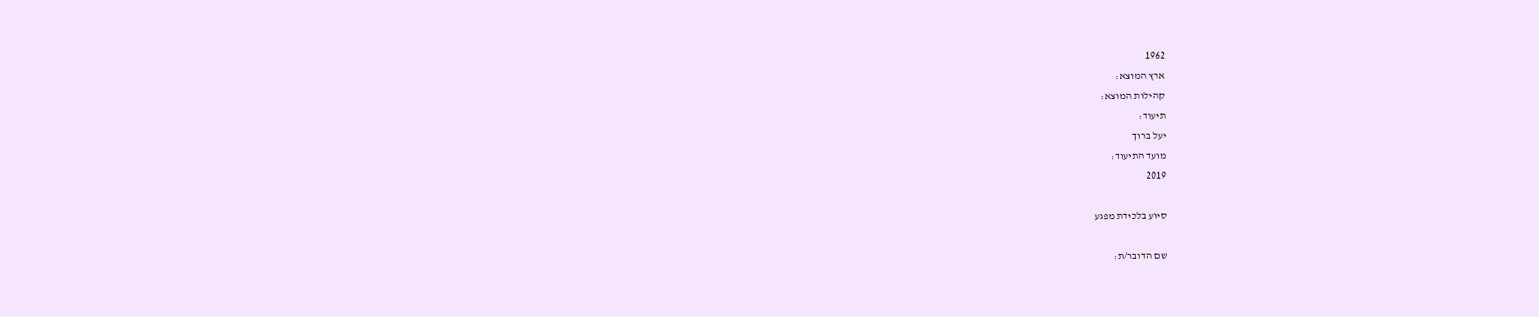1962
ארץ המוצא:
קהילות המוצא:
תיעוד:
יעל ברוך
מועד התיעוד:
2019

סיוע בלכידת מפגע

שם הדובר/ת: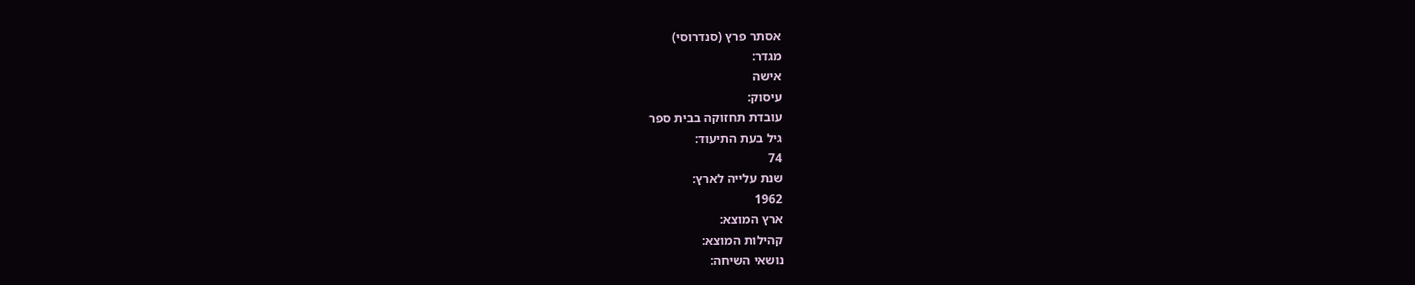אסתר פרץ (סנדרוסי)
מגדר:
אישה
עיסוק:
עובדת תחזוקה בבית ספר
גיל בעת התיעוד:
74
שנת עלייה לארץ:
1962
ארץ המוצא:
קהילות המוצא:
נושאי השיחה: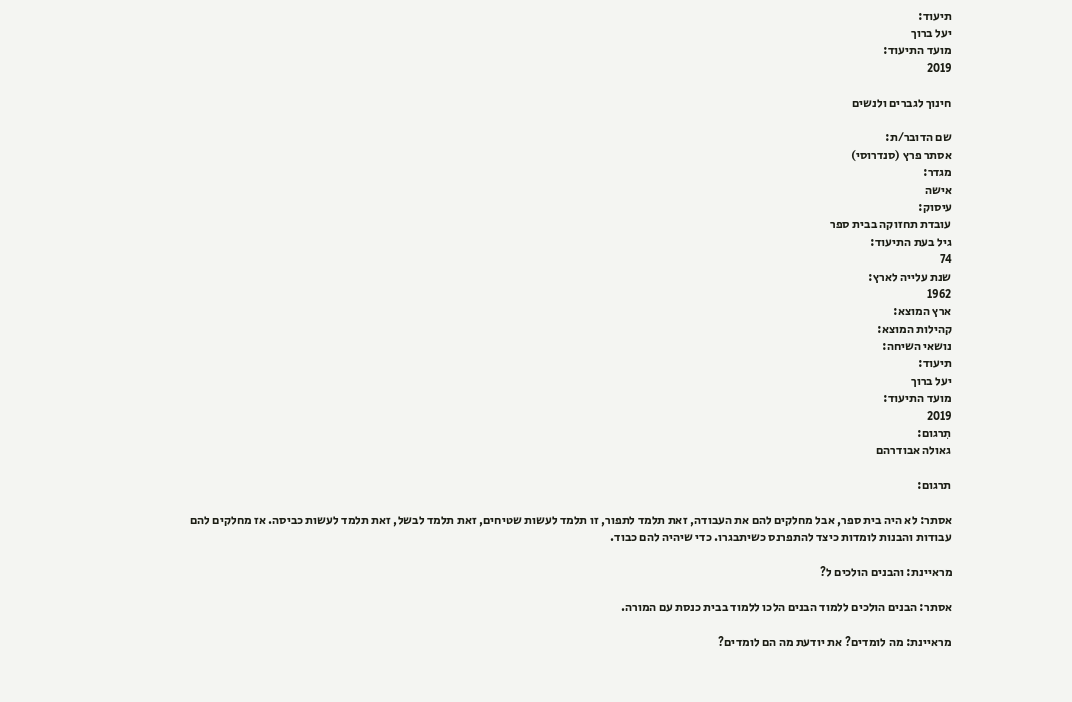תיעוד:
יעל ברוך
מועד התיעוד:
2019

חינוך לגברים ולנשים

שם הדובר/ת:
אסתר פרץ (סנדרוסי)
מגדר:
אישה
עיסוק:
עובדת תחזוקה בבית ספר
גיל בעת התיעוד:
74
שנת עלייה לארץ:
1962
ארץ המוצא:
קהילות המוצא:
נושאי השיחה:
תיעוד:
יעל ברוך
מועד התיעוד:
2019
תִרגום:
גאולה אבודרהם

תרגום:

אסתר: לא היה בית ספר, אבל מחלקים להם את העבודה, זאת תלמד לתפור, זו תלמד לעשות שטיחים, זאת תלמד לבשל, זאת תלמד לעשות כביסה. אז מחלקים להם עבודות והבנות לומדות כיצד להתפרנס כשיתבגרו. כדי שיהיה להם כבוד.

מראיינת: והבנים הולכים ל?

אסתר: הבנים הולכים ללמוד הבנים הלכו ללמוד בבית כנסת עם המורה.

מראיינת: מה לומדים? את יודעת מה הם לומדים?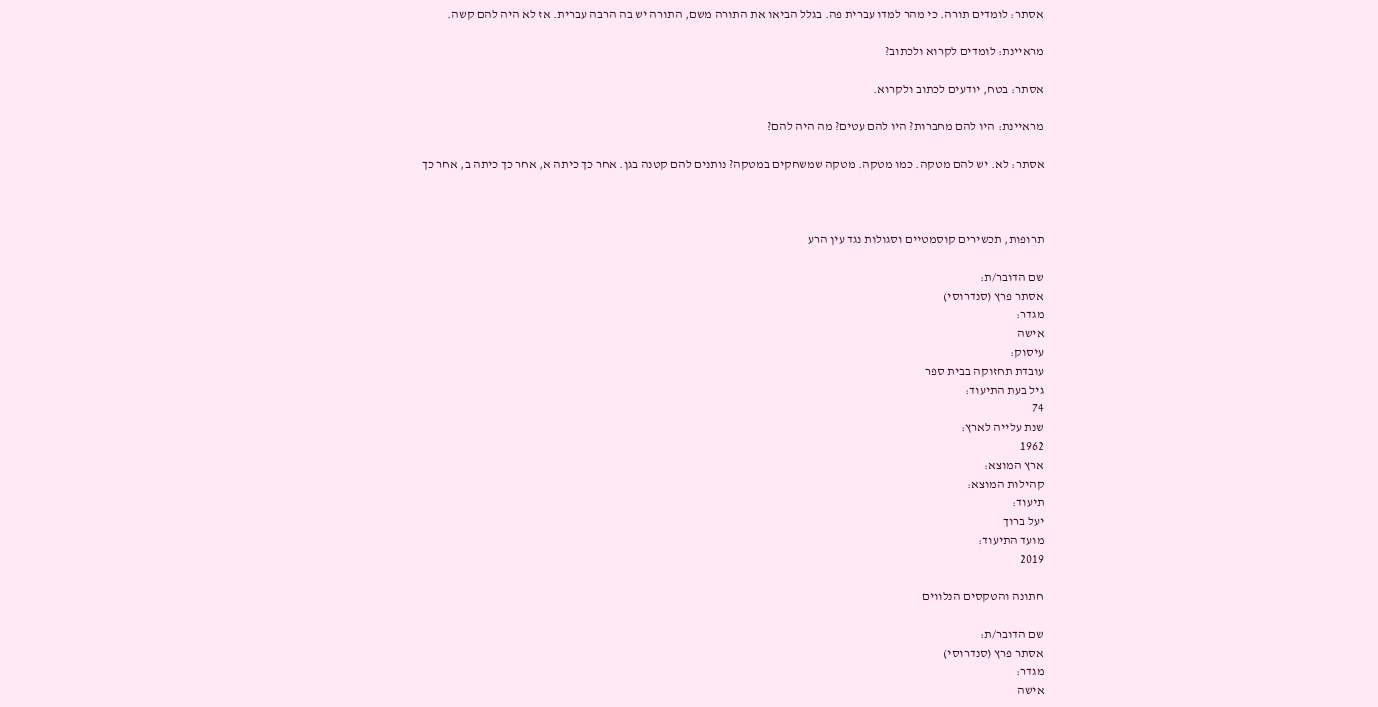אסתר: לומדים תורה. כי מהר למדו עברית פה. בגלל הביאו את התורה משם, התורה יש בה הרבה עברית. אז לא היה להם קשה.

מראיינת: לומדים לקרוא ולכתוב?

אסתר: בטח, יודעים לכתוב ולקרוא.

מראיינת: היו להם מחברות? היו להם עטים? מה היה להם?

אסתר: לא. יש להם מטקה. כמו מטקה. מטקה שמשחקים במטקה? נותנים להם קטנה בגן. אחר כך כיתה א, אחר כך כיתה ב, אחר כך



תרופות, תכשירים קוסמטיים וסגולות נגד עין הרע

שם הדובר/ת:
אסתר פרץ (סנדרוסי)
מגדר:
אישה
עיסוק:
עובדת תחזוקה בבית ספר
גיל בעת התיעוד:
74
שנת עלייה לארץ:
1962
ארץ המוצא:
קהילות המוצא:
תיעוד:
יעל ברוך
מועד התיעוד:
2019

חתונה והטקסים הנלווים

שם הדובר/ת:
אסתר פרץ (סנדרוסי)
מגדר:
אישה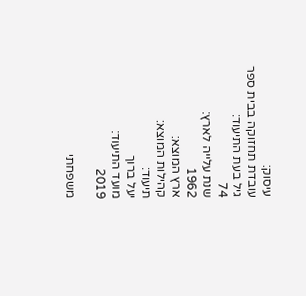עיסוק:
עובדת תחזוקה בבית ספר
גיל בעת התיעוד:
74
שנת עלייה לארץ:
1962
ארץ המוצא:
קהילות המוצא:
תיעוד:
יעל ברוך
מועד התיעוד:
2019

משפחתי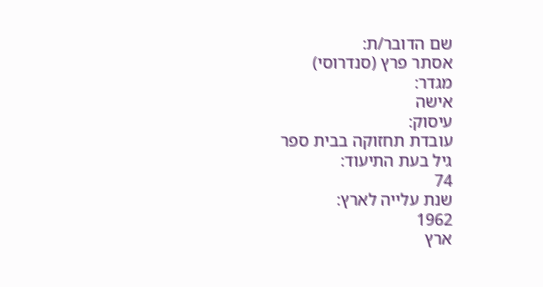שם הדובר/ת:
אסתר פרץ (סנדרוסי)
מגדר:
אישה
עיסוק:
עובדת תחזוקה בבית ספר
גיל בעת התיעוד:
74
שנת עלייה לארץ:
1962
ארץ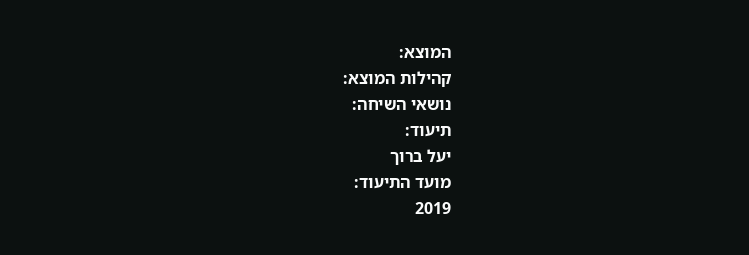המוצא:
קהילות המוצא:
נושאי השיחה:
תיעוד:
יעל ברוך
מועד התיעוד:
2019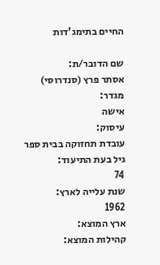החיים בתימג'דות

שם הדובר/ת:
אסתר פרץ (סנדרוסי)
מגדר:
אישה
עיסוק:
עובדת תחזוקה בבית ספר
גיל בעת התיעוד:
74
שנת עלייה לארץ:
1962
ארץ המוצא:
קהילות המוצא: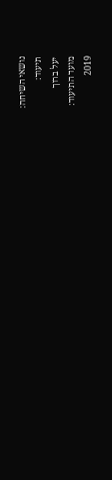נושאי השיחה:
תיעוד:
יעל ברוך
מועד התיעוד:
2019